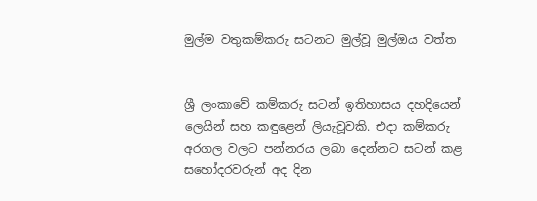මුල්ම වතුකම්කරු සටනට මුල්වූ මුල්ඔය වත්ත


ශ්‍රී ලංකාවේ කම්කරු සටන් ඉතිහාසය දහදියෙන් ලෙයින් සහ කඳුළෙන් ලියැවූවකි. එදා කම්කරු අරගල වලට පන්නරය ලබා දෙන්නට සටන් කළ සහෝදරවරුන් අද දින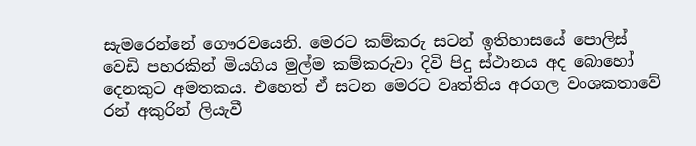සැමරෙන්නේ ගෞරවයෙනි. මෙරට කම්කරු සටන් ඉතිහාසයේ පොලිස් වෙඩි පහරකින් මියගිය මුල්ම කම්කරුවා දිවි පිදු ස්ථානය අද බොහෝ දෙනකුට අමතකය. එහෙත් ඒ සටන මෙරට වෘත්තිය අරගල වංශකතාවේ රන් අකුරින් ලියැවී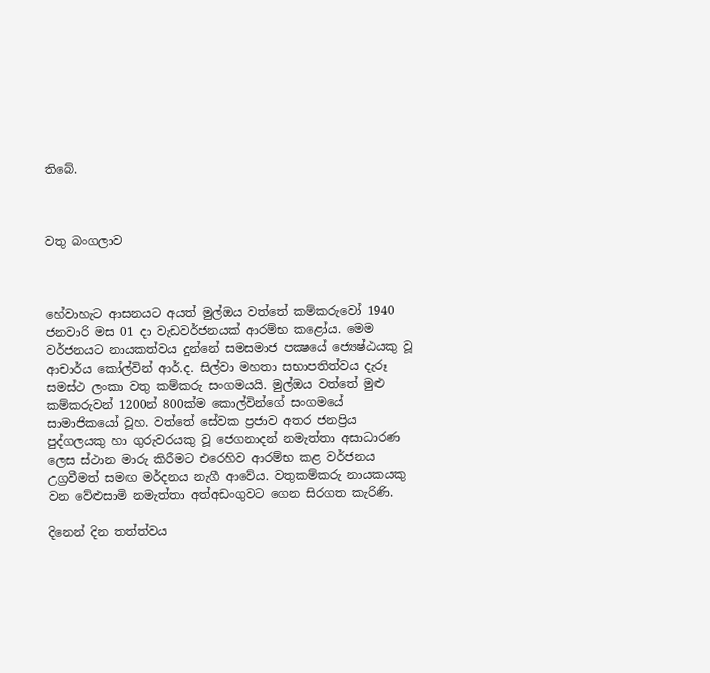තිබේ.



වතු බංගලාව



හේවාහැට ආසනයට අයත් මුල්ඔය වත්තේ කම්කරුවෝ 1940 ජනවාරි මස 01 දා වැඩවර්ජනයක් ආරම්භ කළෝය. මෙම වර්ජනයට නායකත්වය දුන්නේ සමසමාජ පක්‍ෂයේ ජ්‍යෙෂ්ඨයකු වූ ආචාර්ය කෝල්වින් ආර්.ද. සිල්වා මහතා සභාපතිත්වය දැරූ සමස්ථ ලංකා වතු කම්කරු සංගමයයි. මුල්ඔය වත්තේ මුළු කම්කරුවන් 1200න් 800ක්ම කොල්වින්ගේ සංගමයේ සාමාජිකයෝ වූහ. වත්තේ සේවක ප්‍රජාව අතර ජනප්‍රිය පුද්ගලයකු හා ගුරුවරයකු වූ ජෙගනාදන් නමැත්තා අසාධාරණ ලෙස ස්ථාන මාරු කිරීමට එරෙහිව ආරම්භ කළ වර්ජනය උග්‍රවීමත් සමඟ මර්දනය නැගී ආවේය. වතුකම්කරු නායකයකු වන වේළුසාමි නමැත්තා අත්අඩංගුවට ගෙන සිරගත කැරිණි.

දිනෙන් දින තත්ත්වය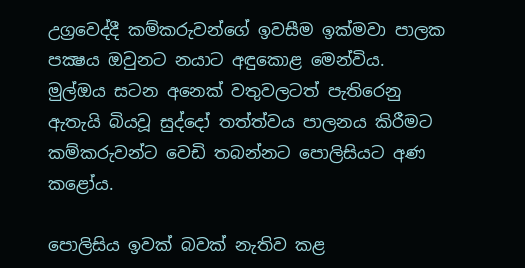උග්‍රවෙද්දී කම්කරුවන්ගේ ඉවසීම ඉක්මවා පාලක පක්‍ෂය ඔවුනට නයාට අඳුකොළ මෙන්විය. මුල්ඔය සටන අනෙක් වතුවලටත් පැතිරෙනු ඇතැයි බියවූ සුද්දෝ තත්ත්වය පාලනය කිරීමට කම්කරුවන්ට වෙඩි තබන්නට පොලිසියට අණ කළෝය.

පොලිසිය ඉවක් බවක් නැතිව කළ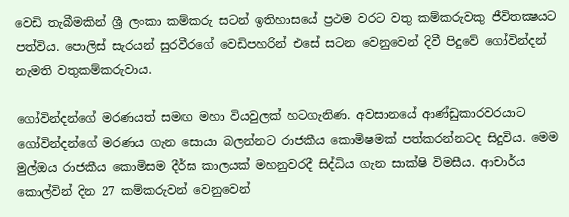වෙඩි තැබීමකින් ශ්‍රී ලංකා කම්කරු සටන් ඉතිහාසයේ ප්‍රථම වරට වතු කම්කරුවකු ජීවිතක්‍ෂයට පත්විය. පොලිස් සැරයන් සුරවීරගේ වෙඩිපහරින් එසේ සටන වෙනුවෙන් දිවී පිදුවේ ගෝවින්දන් නැමති වතුකම්කරුවාය.

ගෝවින්දන්ගේ මරණයත් සමඟ මහා වියවුලක් හටගැනිණ. අවසානයේ ආණ්ඩුකාරවරයාට ගෝවින්දන්ගේ මරණය ගැන සොයා බලන්නට රාජකීය කොමිෂමක් පත්කරන්නටද සිදුවිය. මෙම මුල්ඔය රාජකීය කොමිසම දීර්ඝ කාලයක් මහනුවරදී සිද්ධිය ගැන සාක්ෂි විමසීය. ආචාර්ය කොල්වින් දින 27 කම්කරුවන් වෙනුවෙන්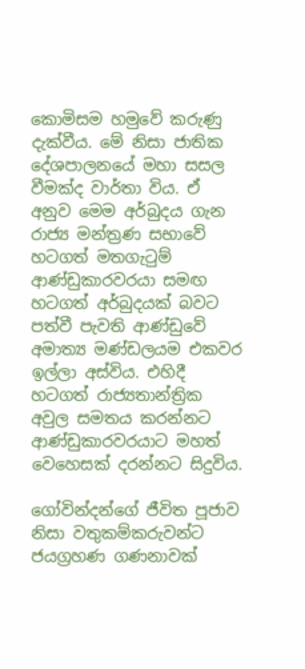කොමිසම හමුවේ කරුණු දැක්වීය. මේ නිසා ජාතික දේශපාලනයේ මහා සසල වීමක්ද වාර්තා විය. ඒ අනුව මෙම අර්බුදය ගැන රාජ්‍ය මන්ත්‍රණ සභාවේ හටගත් මතගැටුම් ආණ්ඩුකාරවරයා සමඟ හටගත් අර්බුදයක් බවට පත්වී පැවති ආණ්ඩුවේ අමාත්‍ය මණ්ඩලයම එකවර ඉල්ලා අස්විය. එහිදී හටගත් රාජ්‍යතාන්ත්‍රික අවුල සමතය කරන්නට ආණ්ඩුකාරවරයාට මහත් වෙහෙසක් දරන්නට සිදුවිය.

ගෝවින්දන්ගේ ජීවිත පූජාව නිසා වතුකම්කරුවන්ට ජයග්‍රහණ ගණනාවක්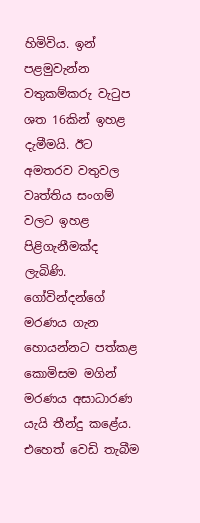හිමිවිය. ඉන් පළමුවැන්න වතුකම්කරු වැටුප ශත 16කින් ඉහළ දැමීමයි. ඊට අමතරව වතුවල වෘත්තිය සංගම් වලට ඉහළ පිළිගැනීමක්ද ලැබිණි. ගෝවින්දන්ගේ මරණය ගැන හොයන්නට පත්කළ කොමිසම මගින් මරණය අසාධාරණ යැයි තීන්දු කළේය. එහෙත් වෙඩි තැබීම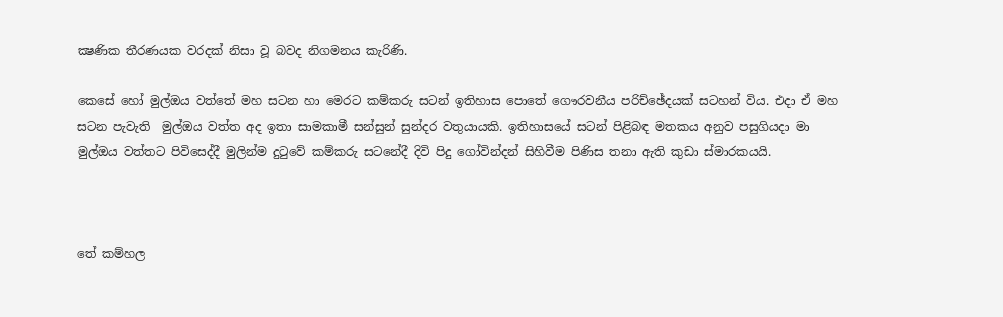ක්‍ෂණික තීරණයක වරදක් නිසා වූ බවද නිගමනය කැරිණි.

කෙසේ හෝ මුල්ඔය වත්තේ මහ සටන හා මෙරට කම්කරු සටන් ඉතිහාස පොතේ ගෞරවනීය පරිච්ඡේදයක් සටහන් විය. එදා ඒ මහ සටන පැවැති  මුල්ඔය වත්ත අද ඉතා සාමකාමී සන්සුන් සුන්දර වතුයායකි. ඉතිහාසයේ සටන් පිළිබඳ මතකය අනුව පසුගියදා මා මුල්ඔය වත්තට පිවිසෙද්දී මුලින්ම දුටුවේ කම්කරු සටනේදී දිවි පිදු ගෝවින්දන් සිහිවීම පිණිස තනා ඇති කුඩා ස්මාරකයයි.



තේ කම්හල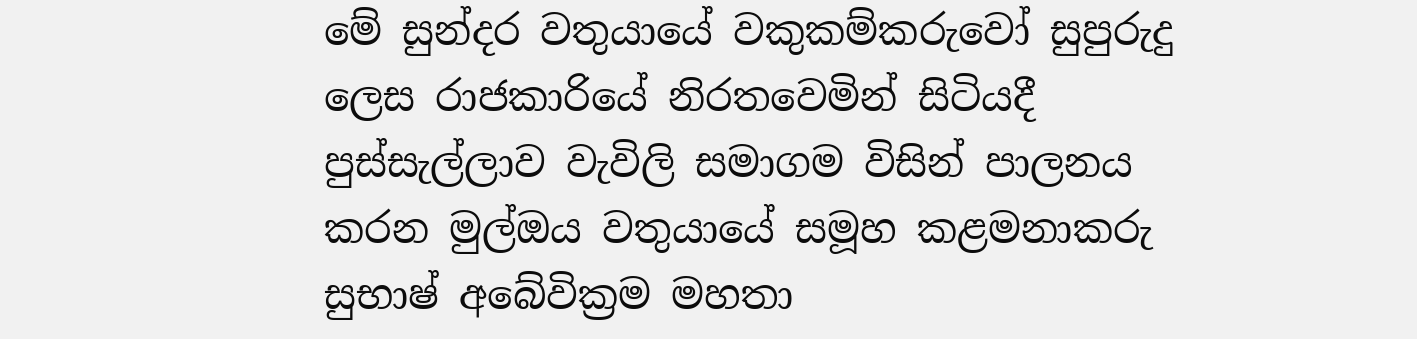මේ සුන්දර වතුයායේ වකුකම්කරුවෝ සුපුරුදු ලෙස රාජකාරියේ නිරතවෙමින් සිටියදී පුස්සැල්ලාව වැවිලි සමාගම විසින් පාලනය කරන මුල්ඔය වතුයායේ සමූහ කළමනාකරු සුභාෂ් අබේවික්‍රම මහතා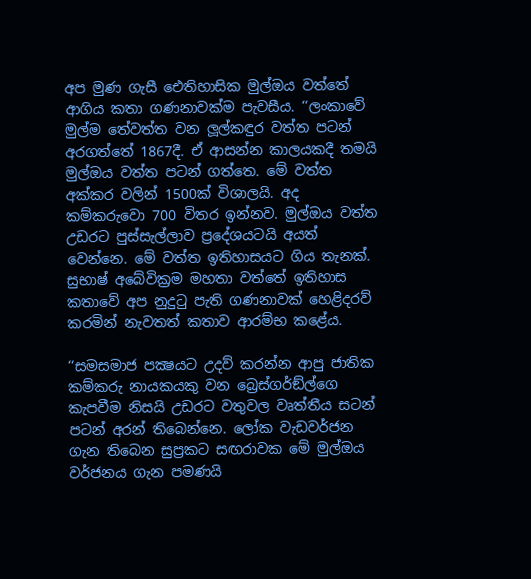අප මුණ ගැසී ඓතිහාසික මුල්ඔය වත්තේ ආගිය කතා ගණනාවක්ම පැවසීය. ‘‘ලංකාවේ මුල්ම තේවත්ත වන ලූල්කඳුර වත්ත පටන් අරගත්තේ 1867දී. ඒ ආසන්න කාලයකදී තමයි මුල්ඔය වත්ත පටන් ගත්තෙ. මේ වත්ත අක්කර වලින් 1500ක් විශාලයි. අද කම්කරුවො 700 විතර ඉන්නව. මුල්ඔය වත්ත උඩරට පුස්සැල්ලාව ප්‍රදේශයටයි අයත් වෙන්නෙ. මේ වත්ත ඉතිහාසයට ගිය තැනක්. සුභාෂ් අබේවික්‍රම මහතා වත්තේ ඉතිහාස කතාවේ අප නුදුටු පැති ගණනාවක් හෙළිදරව් කරමින් නැවතත් කතාව ආරම්භ කළේය.

‘‘සමසමාජ පක්‍ෂයට උදව් කරන්න ආපු ජාතික කම්කරු නායකයකු වන බ්‍රෙස්ගර්ඞ්ල්ගෙ කැපවීම නිසයි උඩරට වතුවල වෘත්තීය සටන් පටන් අරන් තිබෙන්නෙ. ලෝක වැඩවර්ජන ගැන තිබෙන සුප්‍රකට සඟරාවක මේ මුල්ඔය වර්ජනය ගැන පමණයි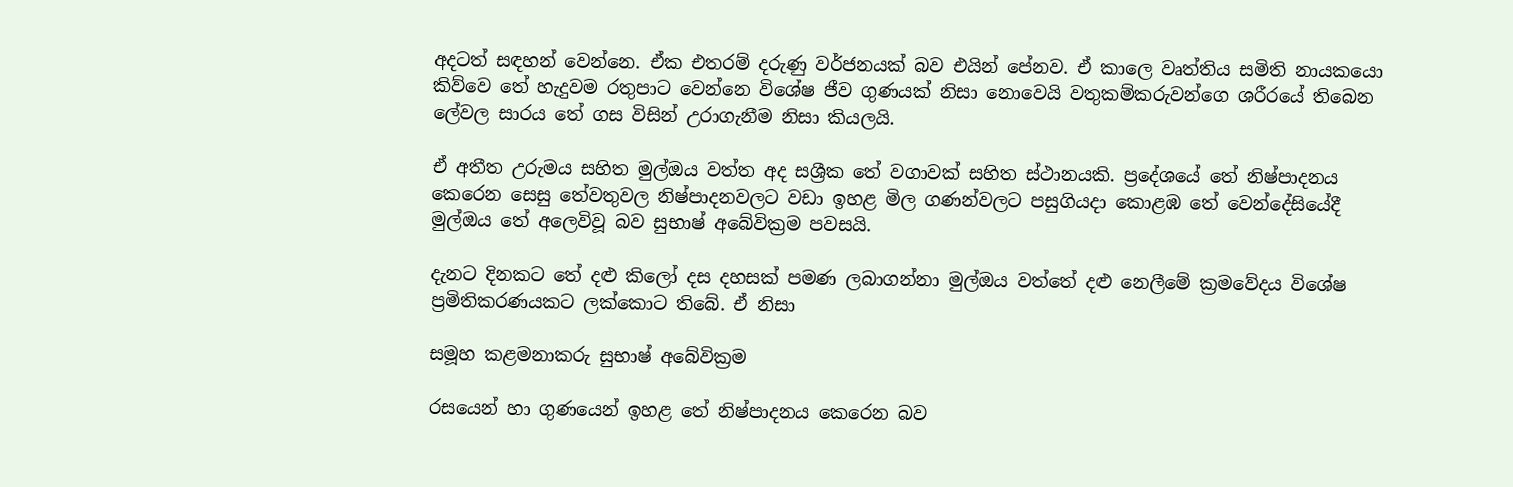අදටත් සඳහන් වෙන්නෙ. ඒක එතරම් දරුණු වර්ජනයක් බව එයින් පේනව. ඒ කාලෙ වෘත්තිය සමිති නායකයො කිව්වෙ තේ හැදුවම රතුපාට වෙන්නෙ විශේෂ ජීව ගුණයක් නිසා නොවෙයි වතුකම්කරුවන්ගෙ ශරීරයේ තිබෙන ලේවල සාරය තේ ගස විසින් උරාගැනීම නිසා කියලයි.

ඒ අතීත උරුමය සහිත මුල්ඔය වත්ත අද සශ්‍රීක තේ වගාවක් සහිත ස්ථානයකි. ප්‍රදේශයේ තේ නිෂ්පාදනය කෙරෙන සෙසු තේවතුවල නිෂ්පාදනවලට වඩා ඉහළ මිල ගණන්වලට පසුගියදා කොළඹ තේ වෙන්දේසියේදී මුල්ඔය තේ අලෙවිවූ බව සුභාෂ් අබේවික්‍රම පවසයි.

දැනට දිනකට තේ දළු කිලෝ දස දහසක් පමණ ලබාගන්නා මුල්ඔය වත්තේ දළු නෙලීමේ ක්‍රමවේදය විශේෂ ප්‍රමිතිකරණයකට ලක්කොට තිබේ. ඒ නිසා

සමූහ කළමනාකරු සුභාෂ් අබේවික්‍රම

රසයෙන් හා ගුණයෙන් ඉහළ තේ නිෂ්පාදනය කෙරෙන බව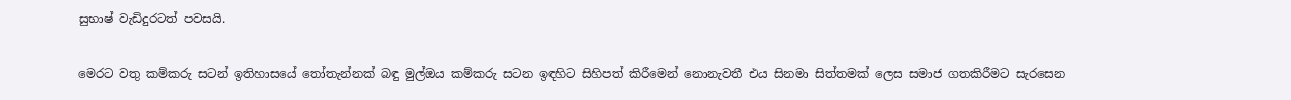සුභාෂ් වැඩිදුරටත් පවසයි.

මෙරට වතු කම්කරු සටන් ඉතිහාසයේ තෝතැන්නක් බඳු මුල්ඔය කම්කරු සටන ඉඳහිට සිහිපත් කිරීමෙන් නොනැවතී එය සිනමා සිත්තමක් ලෙස සමාජ ගතකිරීමට සැරසෙන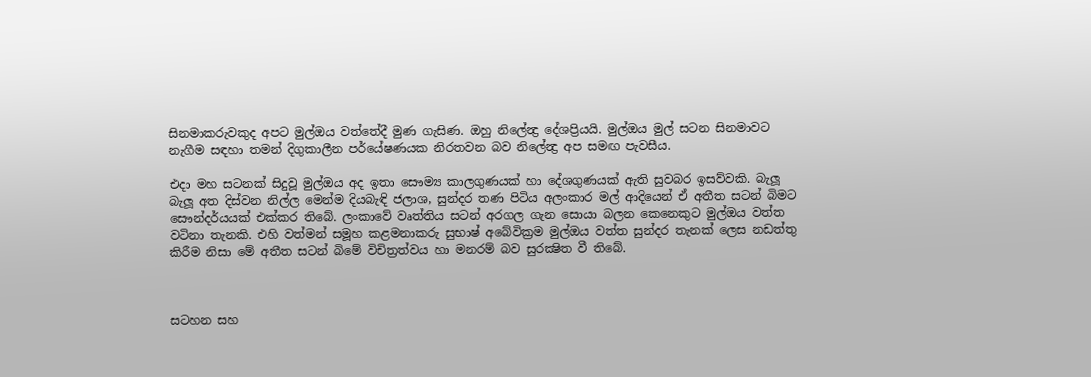සිනමාකරුවකුද අපට මුල්ඔය වත්තේදී මුණ ගැසිණ. ඔහු නිලේන්‍ද්‍ර දේශප්‍රියයි. මුල්ඔය මුල් සටන සිනමාවට නැගීම සඳහා තමන් දිගුකාලීන පර්යේෂණයක නිරතවන බව නිලේන්‍ද්‍ර අප සමඟ පැවසීය.

එදා මහ සටනක් සිදුවූ මුල්ඔය අද ඉතා සෞම්‍ය කාලගුණයක් හා දේශගුණයක් ඇති සුවබර ඉසව්වකි. බැලූ බැලූ අත දිස්වන නිල්ල මෙන්ම දියබැඳි ජලාශ, සුන්දර තණ පිටිය අලංකාර මල් ආදියෙන් ඒ අතීත සටන් බිමට සෞන්දර්යයක් එක්කර තිබේ. ලංකාවේ වෘත්තිය සටන් අරගල ගැන සොයා බලන කෙනෙකුට මුල්ඔය වත්ත වටිනා තැනකි. එහි වත්මන් සමූහ කළමනාකරු සුභාෂ් අබේවික්‍රම මුල්ඔය වත්ත සුන්දර තැනක් ලෙස නඩත්තු කිරීම නිසා මේ අතීත සටන් බිමේ විචිත්‍රත්වය හා මනරම් බව සුරක්‍ෂිත වී තිබේ.



සටහන සහ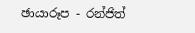ඡායාරූප - රන්ජිත්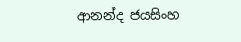ආනන්ද ජයසිංහ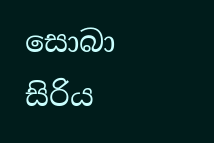සොබා සිරිය